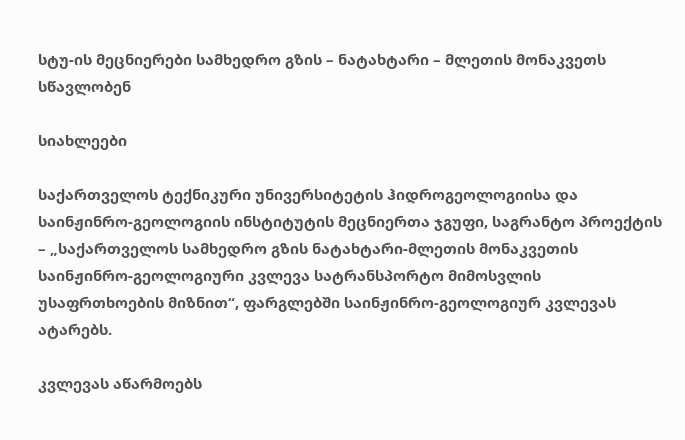სტუ-ის მეცნიერები სამხედრო გზის – ნატახტარი – მლეთის მონაკვეთს სწავლობენ

სიახლეები

საქართველოს ტექნიკური უნივერსიტეტის ჰიდროგეოლოგიისა და საინჟინრო-გეოლოგიის ინსტიტუტის მეცნიერთა ჯგუფი, საგრანტო პროექტის – „საქართველოს სამხედრო გზის ნატახტარი-მლეთის მონაკვეთის საინჟინრო-გეოლოგიური კვლევა სატრანსპორტო მიმოსვლის უსაფრთხოების მიზნით“, ფარგლებში საინჟინრო-გეოლოგიურ კვლევას ატარებს.

კვლევას აწარმოებს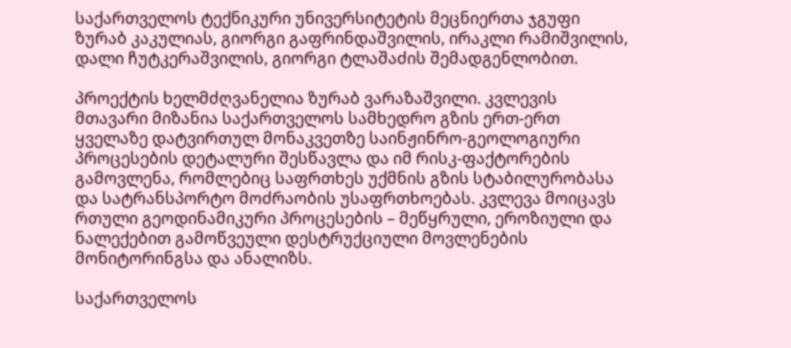საქართველოს ტექნიკური უნივერსიტეტის მეცნიერთა ჯგუფი ზურაბ კაკულიას, გიორგი გაფრინდაშვილის, ირაკლი რამიშვილის, დალი ჩუტკერაშვილის, გიორგი ტლაშაძის შემადგენლობით.

პროექტის ხელმძღვანელია ზურაბ ვარაზაშვილი. კვლევის მთავარი მიზანია საქართველოს სამხედრო გზის ერთ-ერთ ყველაზე დატვირთულ მონაკვეთზე საინჟინრო-გეოლოგიური პროცესების დეტალური შესწავლა და იმ რისკ-ფაქტორების გამოვლენა, რომლებიც საფრთხეს უქმნის გზის სტაბილურობასა და სატრანსპორტო მოძრაობის უსაფრთხოებას. კვლევა მოიცავს რთული გეოდინამიკური პროცესების – მეწყრული, ეროზიული და ნალექებით გამოწვეული დესტრუქციული მოვლენების მონიტორინგსა და ანალიზს.

საქართველოს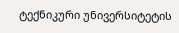ტექნიკური უნივერსიტეტის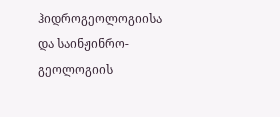ჰიდროგეოლოგიისა და საინჟინრო-გეოლოგიის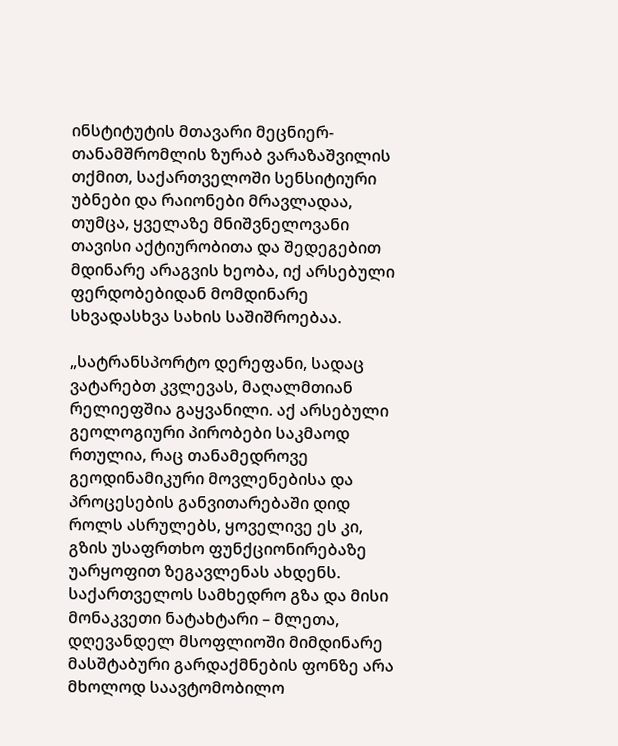ინსტიტუტის მთავარი მეცნიერ-თანამშრომლის ზურაბ ვარაზაშვილის თქმით, საქართველოში სენსიტიური უბნები და რაიონები მრავლადაა, თუმცა, ყველაზე მნიშვნელოვანი თავისი აქტიურობითა და შედეგებით მდინარე არაგვის ხეობა, იქ არსებული ფერდობებიდან მომდინარე სხვადასხვა სახის საშიშროებაა.

„სატრანსპორტო დერეფანი, სადაც ვატარებთ კვლევას, მაღალმთიან რელიეფშია გაყვანილი. აქ არსებული გეოლოგიური პირობები საკმაოდ რთულია, რაც თანამედროვე გეოდინამიკური მოვლენებისა და პროცესების განვითარებაში დიდ როლს ასრულებს, ყოველივე ეს კი, გზის უსაფრთხო ფუნქციონირებაზე უარყოფით ზეგავლენას ახდენს. საქართველოს სამხედრო გზა და მისი მონაკვეთი ნატახტარი – მლეთა, დღევანდელ მსოფლიოში მიმდინარე მასშტაბური გარდაქმნების ფონზე არა მხოლოდ საავტომობილო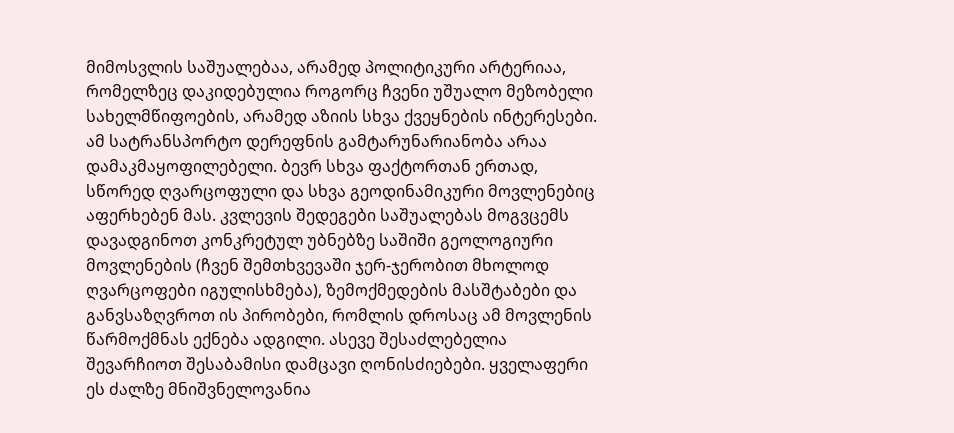მიმოსვლის საშუალებაა, არამედ პოლიტიკური არტერიაა, რომელზეც დაკიდებულია როგორც ჩვენი უშუალო მეზობელი სახელმწიფოების, არამედ აზიის სხვა ქვეყნების ინტერესები. ამ სატრანსპორტო დერეფნის გამტარუნარიანობა არაა დამაკმაყოფილებელი. ბევრ სხვა ფაქტორთან ერთად, სწორედ ღვარცოფული და სხვა გეოდინამიკური მოვლენებიც აფერხებენ მას. კვლევის შედეგები საშუალებას მოგვცემს დავადგინოთ კონკრეტულ უბნებზე საშიში გეოლოგიური მოვლენების (ჩვენ შემთხვევაში ჯერ-ჯერობით მხოლოდ ღვარცოფები იგულისხმება), ზემოქმედების მასშტაბები და განვსაზღვროთ ის პირობები, რომლის დროსაც ამ მოვლენის წარმოქმნას ექნება ადგილი. ასევე შესაძლებელია შევარჩიოთ შესაბამისი დამცავი ღონისძიებები. ყველაფერი ეს ძალზე მნიშვნელოვანია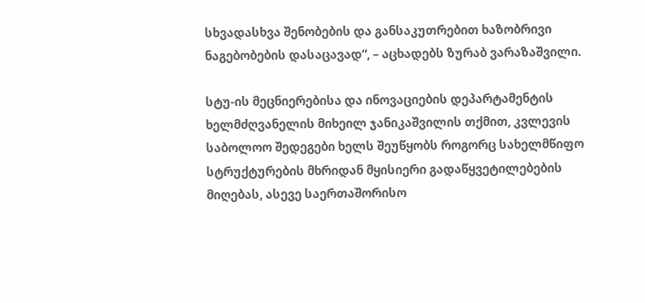სხვადასხვა შენობების და განსაკუთრებით ხაზობრივი ნაგებობების დასაცავად“, – აცხადებს ზურაბ ვარაზაშვილი.

სტუ-ის მეცნიერებისა და ინოვაციების დეპარტამენტის ხელმძღვანელის მიხეილ ჯანიკაშვილის თქმით, კვლევის საბოლოო შედეგები ხელს შეუწყობს როგორც სახელმწიფო სტრუქტურების მხრიდან მყისიერი გადაწყვეტილებების მიღებას, ასევე საერთაშორისო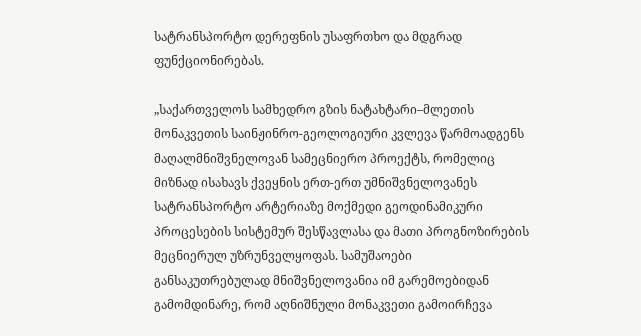სატრანსპორტო დერეფნის უსაფრთხო და მდგრად ფუნქციონირებას.

„საქართველოს სამხედრო გზის ნატახტარი–მლეთის მონაკვეთის საინჟინრო-გეოლოგიური კვლევა წარმოადგენს მაღალმნიშვნელოვან სამეცნიერო პროექტს, რომელიც მიზნად ისახავს ქვეყნის ერთ-ერთ უმნიშვნელოვანეს სატრანსპორტო არტერიაზე მოქმედი გეოდინამიკური პროცესების სისტემურ შესწავლასა და მათი პროგნოზირების მეცნიერულ უზრუნველყოფას. სამუშაოები განსაკუთრებულად მნიშვნელოვანია იმ გარემოებიდან გამომდინარე, რომ აღნიშნული მონაკვეთი გამოირჩევა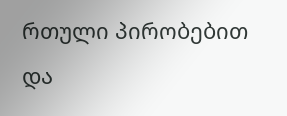რთული პირობებით და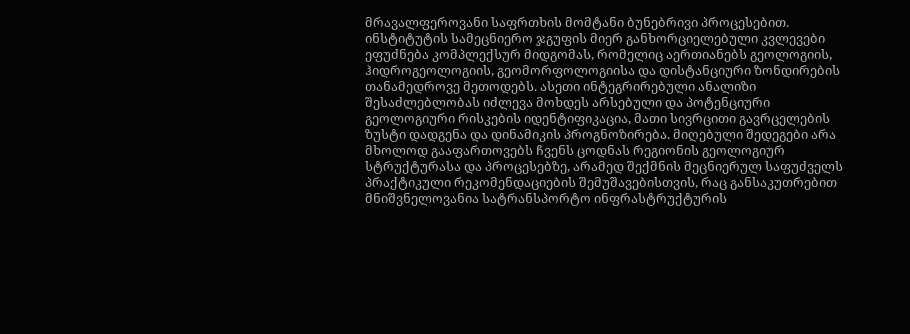მრავალფეროვანი საფრთხის მომტანი ბუნებრივი პროცესებით. ინსტიტუტის სამეცნიერო ჯგუფის მიერ განხორციელებული კვლევები ეფუძნება კომპლექსურ მიდგომას, რომელიც აერთიანებს გეოლოგიის, ჰიდროგეოლოგიის, გეომორფოლოგიისა და დისტანციური ზონდირების თანამედროვე მეთოდებს. ასეთი ინტეგრირებული ანალიზი შესაძლებლობას იძლევა მოხდეს არსებული და პოტენციური გეოლოგიური რისკების იდენტიფიკაცია, მათი სივრცითი გავრცელების ზუსტი დადგენა და დინამიკის პროგნოზირება. მიღებული შედეგები არა მხოლოდ გააფართოვებს ჩვენს ცოდნას რეგიონის გეოლოგიურ სტრუქტურასა და პროცესებზე, არამედ შექმნის მეცნიერულ საფუძველს პრაქტიკული რეკომენდაციების შემუშავებისთვის, რაც განსაკუთრებით მნიშვნელოვანია სატრანსპორტო ინფრასტრუქტურის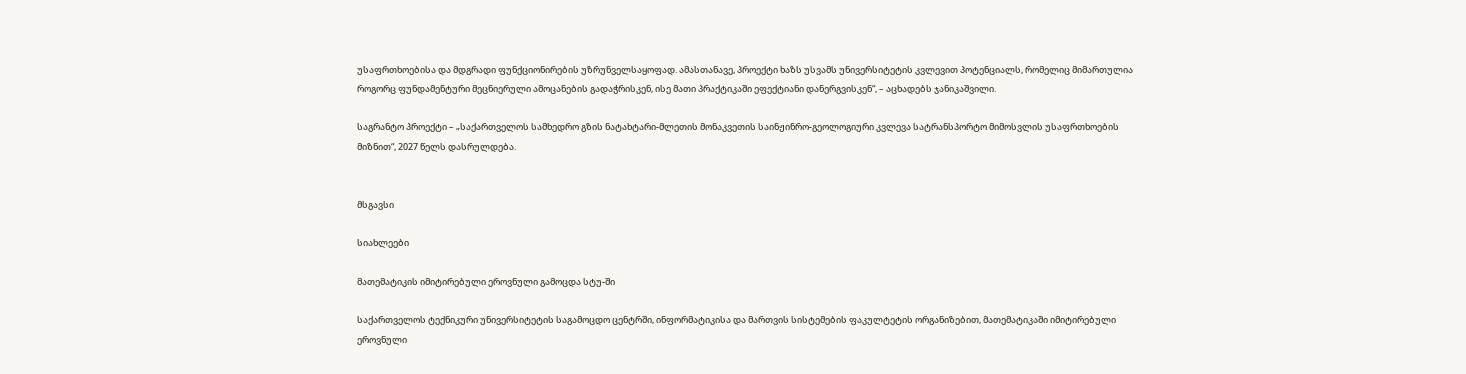უსაფრთხოებისა და მდგრადი ფუნქციონირების უზრუნველსაყოფად. ამასთანავე, პროექტი ხაზს უსვამს უნივერსიტეტის კვლევით პოტენციალს, რომელიც მიმართულია როგორც ფუნდამენტური მეცნიერული ამოცანების გადაჭრისკენ, ისე მათი პრაქტიკაში ეფექტიანი დანერგვისკენ“, – აცხადებს ჯანიკაშვილი.

საგრანტო პროექტი – „საქართველოს სამხედრო გზის ნატახტარი-მლეთის მონაკვეთის საინჟინრო-გეოლოგიური კვლევა სატრანსპორტო მიმოსვლის უსაფრთხოების მიზნით“, 2027 წელს დასრულდება.


მსგავსი

სიახლეები

მათემატიკის იმიტირებული ეროვნული გამოცდა სტუ-ში

საქართველოს ტექნიკური უნივერსიტეტის საგამოცდო ცენტრში, ინფორმატიკისა და მართვის სისტემების ფაკულტეტის ორგანიზებით, მათემატიკაში იმიტირებული ეროვნული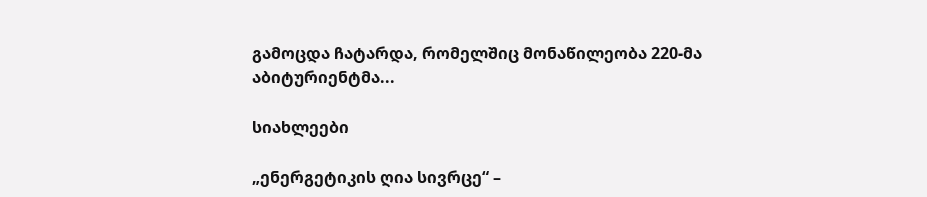გამოცდა ჩატარდა, რომელშიც მონაწილეობა 220-მა აბიტურიენტმა...

სიახლეები

„ენერგეტიკის ღია სივრცე“ –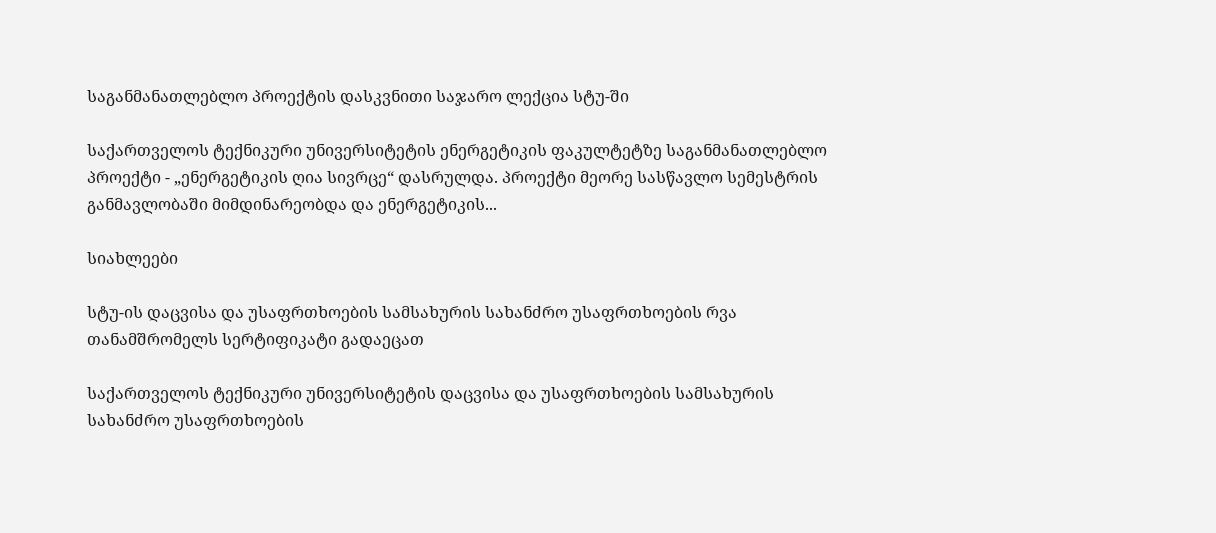საგანმანათლებლო პროექტის დასკვნითი საჯარო ლექცია სტუ-ში

საქართველოს ტექნიკური უნივერსიტეტის ენერგეტიკის ფაკულტეტზე საგანმანათლებლო პროექტი - „ენერგეტიკის ღია სივრცე“ დასრულდა. პროექტი მეორე სასწავლო სემესტრის განმავლობაში მიმდინარეობდა და ენერგეტიკის...

სიახლეები

სტუ-ის დაცვისა და უსაფრთხოების სამსახურის სახანძრო უსაფრთხოების რვა თანამშრომელს სერტიფიკატი გადაეცათ

საქართველოს ტექნიკური უნივერსიტეტის დაცვისა და უსაფრთხოების სამსახურის სახანძრო უსაფრთხოების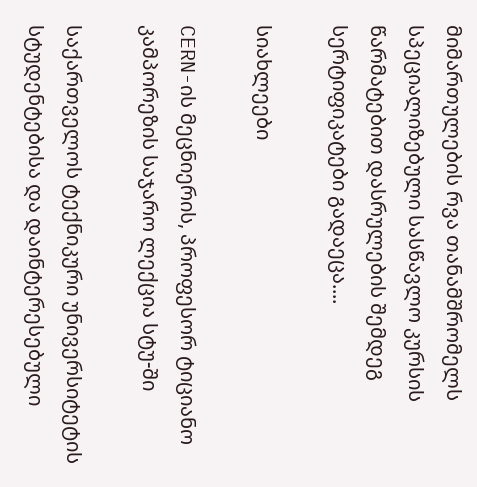მიმართულების რვა თანამშრომელს სპეციალიზებული სასწავლო კურსის წარმატებით დასრულების შემდეგ სერტიფიკატები გადაეცა....

სიახლეები

CERN-ის მეცნიერის, პროფესორ ტიციანო კამპორეზის საჯარო ლექცია სტუ-ში

საქართველოს ტექნიკური უნივერსიტეტის სტუდენტებისა და დაინტერესებული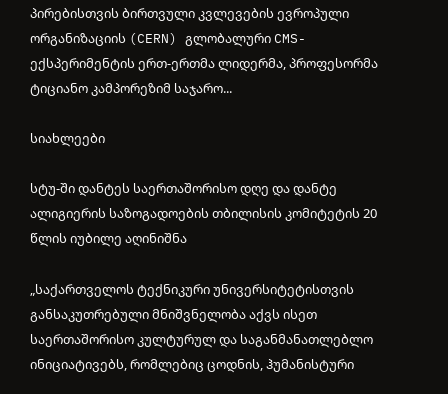პირებისთვის ბირთვული კვლევების ევროპული ორგანიზაციის (CERN) გლობალური CMS-ექსპერიმენტის ერთ-ერთმა ლიდერმა, პროფესორმა ტიციანო კამპორეზიმ საჯარო...

სიახლეები

სტუ-ში დანტეს საერთაშორისო დღე და დანტე ალიგიერის საზოგადოების თბილისის კომიტეტის 20 წლის იუბილე აღინიშნა

„საქართველოს ტექნიკური უნივერსიტეტისთვის განსაკუთრებული მნიშვნელობა აქვს ისეთ საერთაშორისო კულტურულ და საგანმანათლებლო ინიციატივებს, რომლებიც ცოდნის, ჰუმანისტური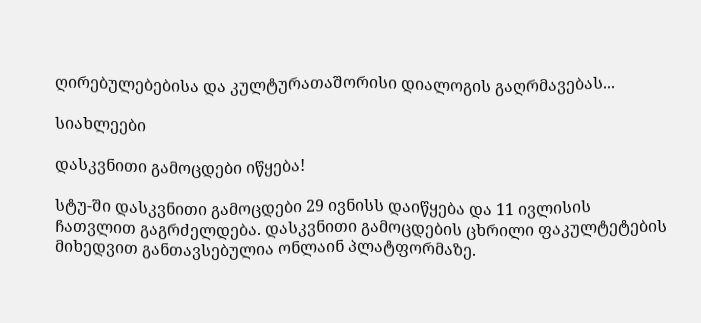ღირებულებებისა და კულტურათაშორისი დიალოგის გაღრმავებას...

სიახლეები

დასკვნითი გამოცდები იწყება!

სტუ-ში დასკვნითი გამოცდები 29 ივნისს დაიწყება და 11 ივლისის ჩათვლით გაგრძელდება. დასკვნითი გამოცდების ცხრილი ფაკულტეტების მიხედვით განთავსებულია ონლაინ პლატფორმაზე.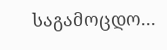საგამოცდო...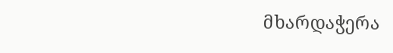მხარდაჭერა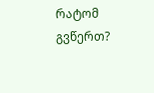რატომ გვწერთ?